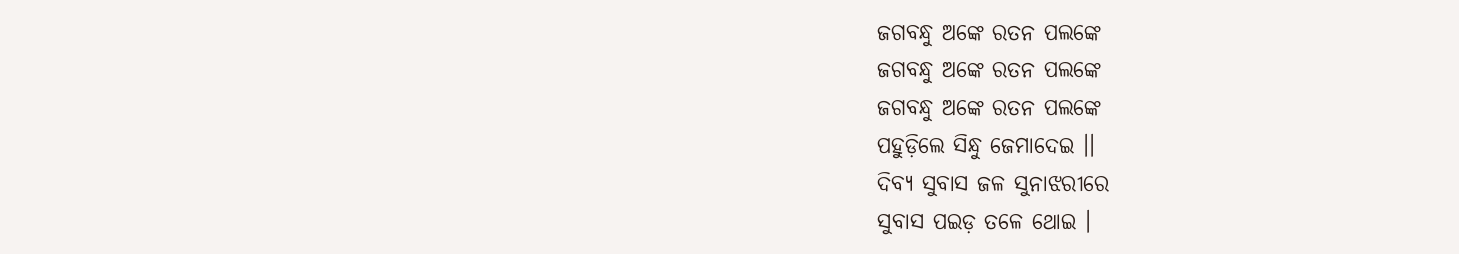ଜଗବନ୍ଧୁ ଅଙ୍କେ ରତନ ପଲଙ୍କେ
ଜଗବନ୍ଧୁ ଅଙ୍କେ ରତନ ପଲଙ୍କେ
ଜଗବନ୍ଧୁ ଅଙ୍କେ ରତନ ପଲଙ୍କେ
ପହୁଡ଼ିଲେ ସିନ୍ଧୁ ଜେମାଦେଇ ।।
ଦିବ୍ୟ ସୁବାସ ଜଳ ସୁନାଝରୀରେ
ସୁବାସ ପଇଡ଼ ତଳେ ଥୋଇ ।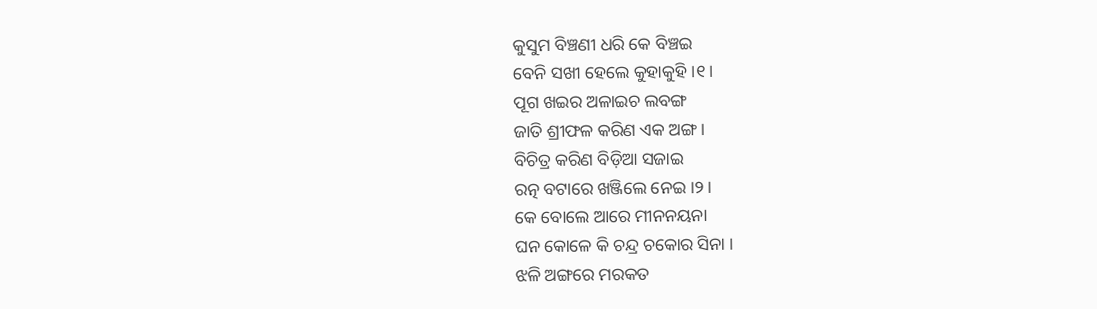କୁସୁମ ବିଞ୍ଚଣୀ ଧରି କେ ବିଞ୍ଚଇ
ବେନି ସଖୀ ହେଲେ କୁହାକୁହି ।୧।
ପୂଗ ଖଇର ଅଳାଇଚ ଲବଙ୍ଗ
ଜାତି ଶ୍ରୀଫଳ କରିଣ ଏକ ଅଙ୍ଗ ।
ବିଚିତ୍ର କରିଣ ବିଡ଼ିଆ ସଜାଇ
ରତ୍ନ ବଟାରେ ଖଞ୍ଜିଲେ ନେଇ ।୨।
କେ ବୋଲେ ଆରେ ମୀନନୟନା
ଘନ କୋଳେ କି ଚନ୍ଦ୍ର ଚକୋର ସିନା ।
ଝଳି ଅଙ୍ଗରେ ମରକତ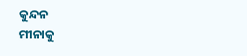କୁନ୍ଦନ
ମୀନାକୁ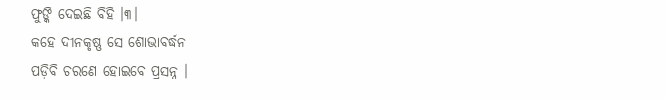ଫୁଙ୍କି ଦେଇଛି ବିହି ।୩।
କହେ ଦୀନକୃଷ୍ଣ ସେ ଶୋଭାବର୍ଦ୍ଧନ
ପଡ଼ିବି ଚରଣେ ହୋଇବେ ପ୍ରସନ୍ନ ।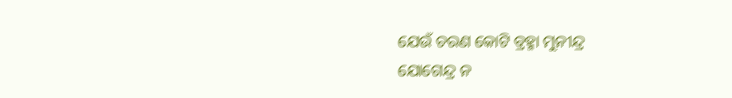ଯେଉଁ ଚରଣ କୋଟି ବ୍ରହ୍ମା ମୁନୀନ୍ଦ୍ର
ଯୋଗେନ୍ଦ୍ର ନ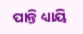ପାନ୍ତି ଧ୍ୟାୟି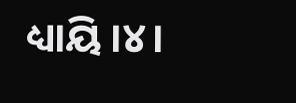ଧ୍ୟାୟି ।୪।